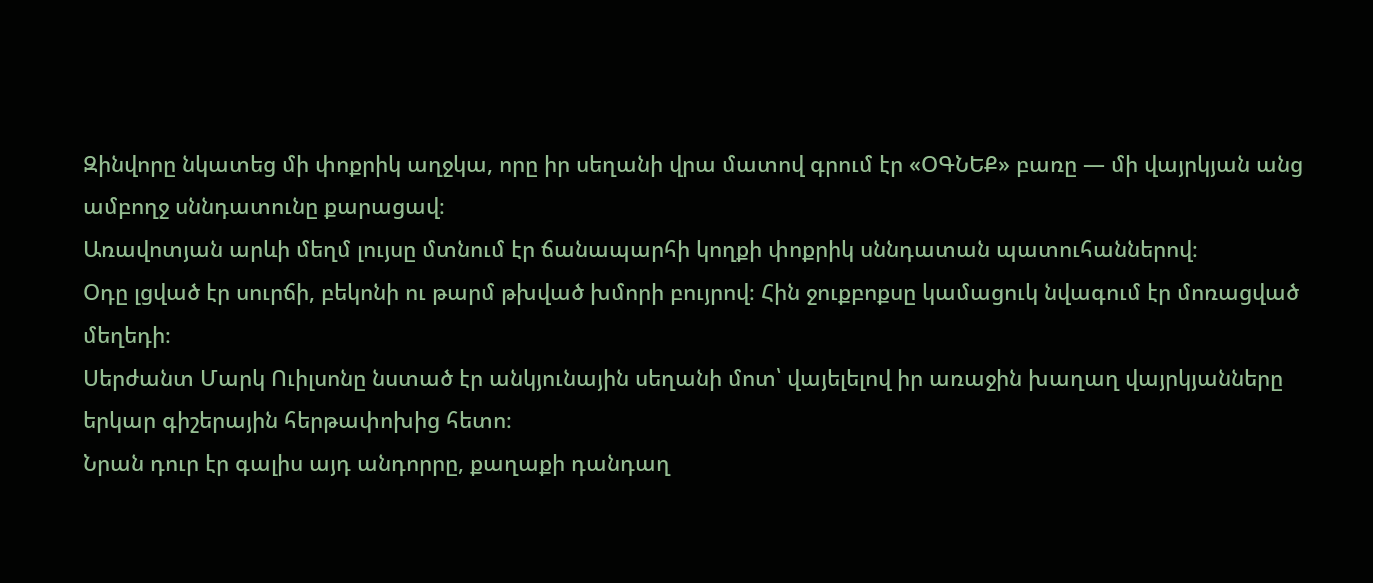Զինվորը նկատեց մի փոքրիկ աղջկա, որը իր սեղանի վրա մատով գրում էր «ՕԳՆԵՔ» բառը — մի վայրկյան անց ամբողջ սննդատունը քարացավ։
Առավոտյան արևի մեղմ լույսը մտնում էր ճանապարհի կողքի փոքրիկ սննդատան պատուհաններով։
Օդը լցված էր սուրճի, բեկոնի ու թարմ թխված խմորի բույրով։ Հին ջուքբոքսը կամացուկ նվագում էր մոռացված մեղեդի։
Սերժանտ Մարկ Ուիլսոնը նստած էր անկյունային սեղանի մոտ՝ վայելելով իր առաջին խաղաղ վայրկյանները երկար գիշերային հերթափոխից հետո։
Նրան դուր էր գալիս այդ անդորրը, քաղաքի դանդաղ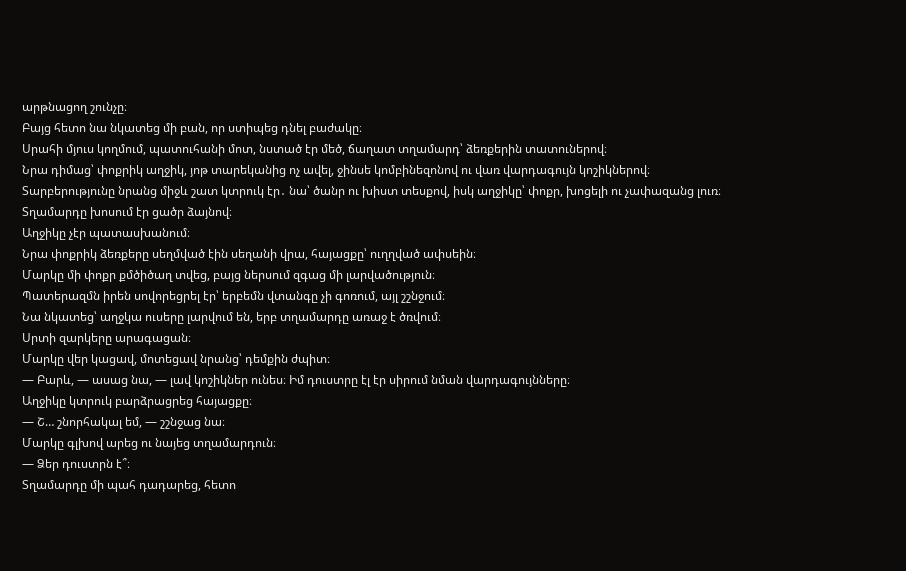արթնացող շունչը։
Բայց հետո նա նկատեց մի բան, որ ստիպեց դնել բաժակը։
Սրահի մյուս կողմում, պատուհանի մոտ, նստած էր մեծ, ճաղատ տղամարդ՝ ձեռքերին տատուներով։
Նրա դիմաց՝ փոքրիկ աղջիկ, յոթ տարեկանից ոչ ավել, ջինսե կոմբինեզոնով ու վառ վարդագույն կոշիկներով։
Տարբերությունը նրանց միջև շատ կտրուկ էր․ նա՝ ծանր ու խիստ տեսքով, իսկ աղջիկը՝ փոքր, խոցելի ու չափազանց լուռ։
Տղամարդը խոսում էր ցածր ձայնով։
Աղջիկը չէր պատասխանում։
Նրա փոքրիկ ձեռքերը սեղմված էին սեղանի վրա, հայացքը՝ ուղղված ափսեին։
Մարկը մի փոքր քմծիծաղ տվեց, բայց ներսում զգաց մի լարվածություն։
Պատերազմն իրեն սովորեցրել էր՝ երբեմն վտանգը չի գոռում, այլ շշնջում։
Նա նկատեց՝ աղջկա ուսերը լարվում են, երբ տղամարդը առաջ է ծռվում։
Սրտի զարկերը արագացան։
Մարկը վեր կացավ, մոտեցավ նրանց՝ դեմքին ժպիտ։
— Բարև, — ասաց նա, — լավ կոշիկներ ունես։ Իմ դուստրը էլ էր սիրում նման վարդագույնները։
Աղջիկը կտրուկ բարձրացրեց հայացքը։
— Շ… շնորհակալ եմ, — շշնջաց նա։
Մարկը գլխով արեց ու նայեց տղամարդուն։
— Ձեր դուստրն է՞։
Տղամարդը մի պահ դադարեց, հետո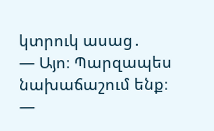կտրուկ ասաց․
— Այո։ Պարզապես նախաճաշում ենք։
—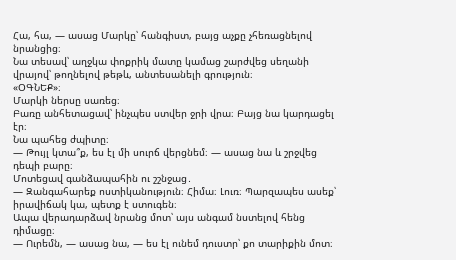Հա, հա, — ասաց Մարկը՝ հանգիստ, բայց աչքը չհեռացնելով նրանցից։
Նա տեսավ՝ աղջկա փոքրիկ մատը կամաց շարժվեց սեղանի վրայով՝ թողնելով թեթև, անտեսանելի գրություն։
«ՕԳՆԵՔ»։
Մարկի ներսը սառեց։
Բառը անհետացավ՝ ինչպես ստվեր ջրի վրա։ Բայց նա կարդացել էր։
Նա պահեց ժպիտը։
— Թույլ կտա՞ք, ես էլ մի սուրճ վերցնեմ։ — ասաց նա և շրջվեց դեպի բարը։
Մոտեցավ գանձապահին ու շշնջաց․
— Զանգահարեք ոստիկանություն։ Հիմա։ Լուռ։ Պարզապես ասեք՝ իրավիճակ կա, պետք է ստուգեն։
Ապա վերադարձավ նրանց մոտ՝ այս անգամ նստելով հենց դիմացը։
— Ուրեմն, — ասաց նա, — ես էլ ունեմ դուստր՝ քո տարիքին մոտ։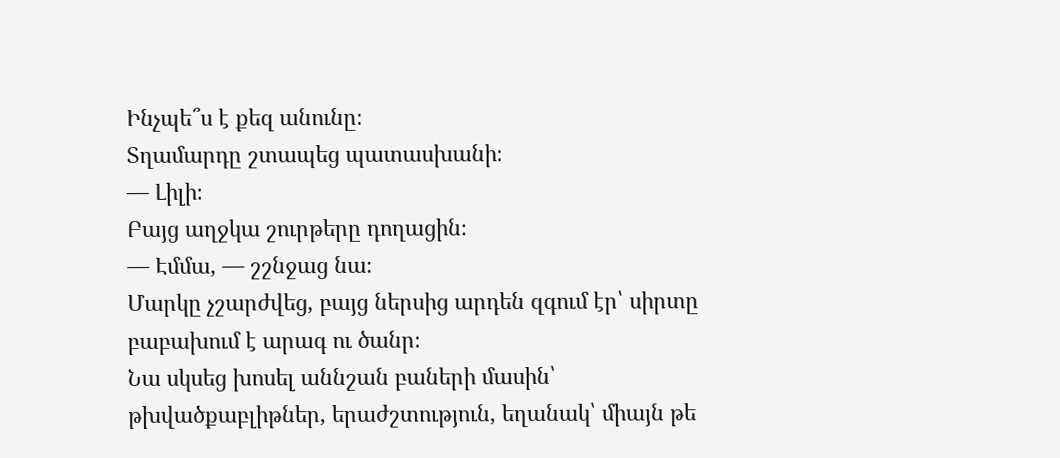Ինչպե՞ս է քեզ անունը։
Տղամարդը շտապեց պատասխանի։
— Լիլի։
Բայց աղջկա շուրթերը դողացին։
— Էմմա, — շշնջաց նա։
Մարկը չշարժվեց, բայց ներսից արդեն զգում էր՝ սիրտը բաբախում է արագ ու ծանր։
Նա սկսեց խոսել աննշան բաների մասին՝ թխվածքաբլիթներ, երաժշտություն, եղանակ՝ միայն թե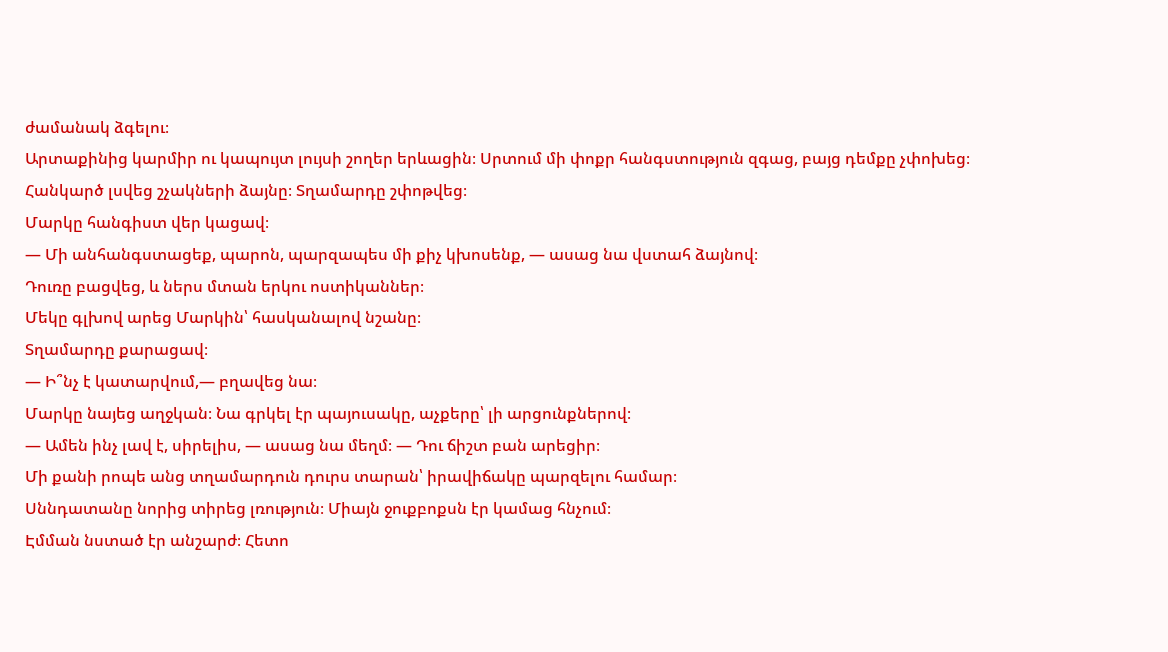ժամանակ ձգելու։
Արտաքինից կարմիր ու կապույտ լույսի շողեր երևացին։ Սրտում մի փոքր հանգստություն զգաց, բայց դեմքը չփոխեց։
Հանկարծ լսվեց շչակների ձայնը։ Տղամարդը շփոթվեց։
Մարկը հանգիստ վեր կացավ։
— Մի անհանգստացեք, պարոն, պարզապես մի քիչ կխոսենք, — ասաց նա վստահ ձայնով։
Դուռը բացվեց, և ներս մտան երկու ոստիկաններ։
Մեկը գլխով արեց Մարկին՝ հասկանալով նշանը։
Տղամարդը քարացավ։
— Ի՞նչ է կատարվում,— բղավեց նա։
Մարկը նայեց աղջկան։ Նա գրկել էր պայուսակը, աչքերը՝ լի արցունքներով։
— Ամեն ինչ լավ է, սիրելիս, — ասաց նա մեղմ։ — Դու ճիշտ բան արեցիր։
Մի քանի րոպե անց տղամարդուն դուրս տարան՝ իրավիճակը պարզելու համար։
Սննդատանը նորից տիրեց լռություն։ Միայն ջուքբոքսն էր կամաց հնչում։
Էմման նստած էր անշարժ։ Հետո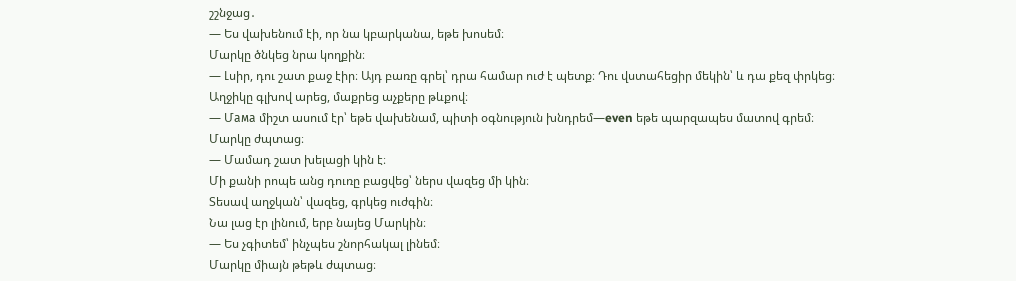շշնջաց․
— Ես վախենում էի, որ նա կբարկանա, եթե խոսեմ։
Մարկը ծնկեց նրա կողքին։
— Լսիր, դու շատ քաջ էիր։ Այդ բառը գրել՝ դրա համար ուժ է պետք։ Դու վստահեցիր մեկին՝ և դա քեզ փրկեց։
Աղջիկը գլխով արեց, մաքրեց աչքերը թևքով։
— Մама միշտ ասում էր՝ եթե վախենամ, պիտի օգնություն խնդրեմ—even եթե պարզապես մատով գրեմ։
Մարկը ժպտաց։
— Մամադ շատ խելացի կին է։
Մի քանի րոպե անց դուռը բացվեց՝ ներս վազեց մի կին։
Տեսավ աղջկան՝ վազեց, գրկեց ուժգին։
Նա լաց էր լինում, երբ նայեց Մարկին։
— Ես չգիտեմ՝ ինչպես շնորհակալ լինեմ։
Մարկը միայն թեթև ժպտաց։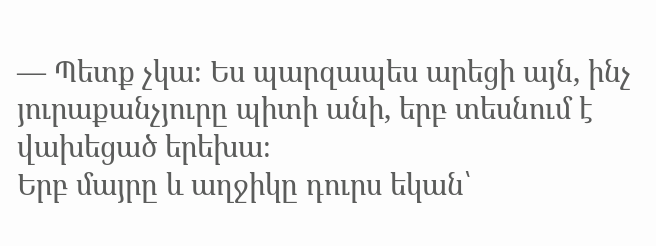— Պետք չկա։ Ես պարզապես արեցի այն, ինչ յուրաքանչյուրը պիտի անի, երբ տեսնում է վախեցած երեխա։
Երբ մայրը և աղջիկը դուրս եկան՝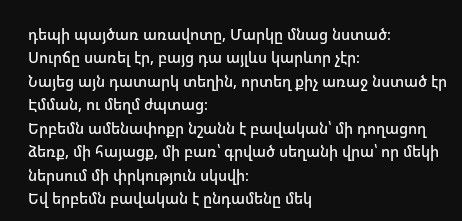դեպի պայծառ առավոտը, Մարկը մնաց նստած։
Սուրճը սառել էր, բայց դա այլևս կարևոր չէր։
Նայեց այն դատարկ տեղին, որտեղ քիչ առաջ նստած էր Էմման, ու մեղմ ժպտաց։
Երբեմն ամենափոքր նշանն է բավական՝ մի դողացող ձեռք, մի հայացք, մի բառ՝ գրված սեղանի վրա՝ որ մեկի ներսում մի փրկություն սկսվի։
Եվ երբեմն բավական է ընդամենը մեկ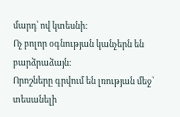մարդ՝ ով կտեսնի։
Ոչ բոլոր օգնության կանչերն են բարձրաձայն։
Որոշները գրվում են լռության մեջ՝ տեսանելի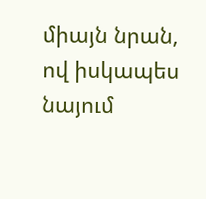միայն նրան, ով իսկապես նայում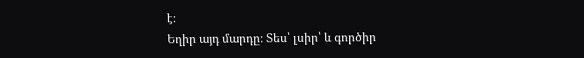է։
Եղիր այդ մարդը։ Տես՝ լսիր՝ և գործիր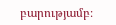բարությամբ։